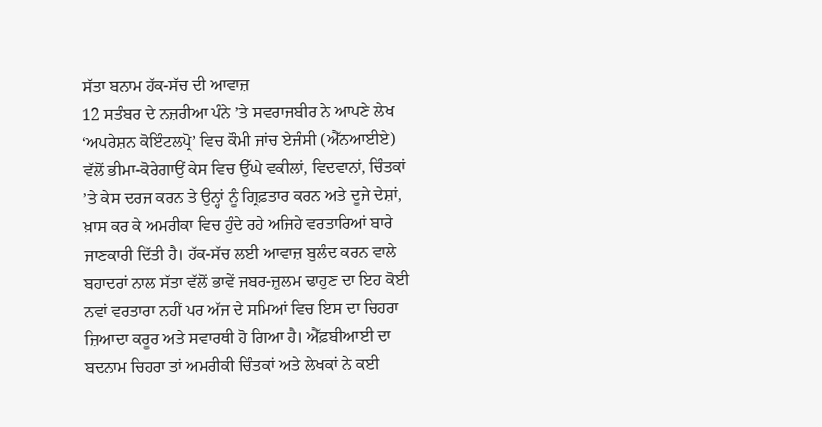ਸੱਤਾ ਬਨਾਮ ਹੱਕ-ਸੱਚ ਦੀ ਆਵਾਜ਼
12 ਸਤੰਬਰ ਦੇ ਨਜ਼ਰੀਆ ਪੰਨੇ ’ਤੇ ਸਵਰਾਜਬੀਰ ਨੇ ਆਪਣੇ ਲੇਖ ‘ਅਪਰੇਸ਼ਨ ਕੋਇੰਟਲਪ੍ਰੋ’ ਵਿਚ ਕੌਮੀ ਜਾਂਚ ਏਜੰਸੀ (ਐੱਨਆਈਏ) ਵੱਲੋਂ ਭੀਮਾ-ਕੋਰੇਗਾਉਂ ਕੇਸ ਵਿਚ ਉੱਘੇ ਵਕੀਲਾਂ, ਵਿਦਵਾਨਾਂ, ਚਿੰਤਕਾਂ ’ਤੇ ਕੇਸ ਦਰਜ ਕਰਨ ਤੇ ਉਨ੍ਹਾਂ ਨੂੰ ਗ੍ਰਿਫ਼ਤਾਰ ਕਰਨ ਅਤੇ ਦੂਜੇ ਦੇਸ਼ਾਂ, ਖ਼ਾਸ ਕਰ ਕੇ ਅਮਰੀਕਾ ਵਿਚ ਹੁੰਦੇ ਰਹੇ ਅਜਿਹੇ ਵਰਤਾਰਿਆਂ ਬਾਰੇ ਜਾਣਕਾਰੀ ਦਿੱਤੀ ਹੈ। ਹੱਕ-ਸੱਚ ਲਈ ਆਵਾਜ਼ ਬੁਲੰਦ ਕਰਨ ਵਾਲੇ ਬਹਾਦਰਾਂ ਨਾਲ ਸੱਤਾ ਵੱਲੋਂ ਭਾਵੇਂ ਜਬਰ-ਜ਼ੁਲਮ ਢਾਹੁਣ ਦਾ ਇਹ ਕੋਈ ਨਵਾਂ ਵਰਤਾਰਾ ਨਹੀਂ ਪਰ ਅੱਜ ਦੇ ਸਮਿਆਂ ਵਿਚ ਇਸ ਦਾ ਚਿਹਰਾ ਜ਼ਿਆਦਾ ਕਰੂਰ ਅਤੇ ਸਵਾਰਥੀ ਹੋ ਗਿਆ ਹੈ। ਐੱਫ਼ਬੀਆਈ ਦਾ ਬਦਨਾਮ ਚਿਹਰਾ ਤਾਂ ਅਮਰੀਕੀ ਚਿੰਤਕਾਂ ਅਤੇ ਲੇਖਕਾਂ ਨੇ ਕਈ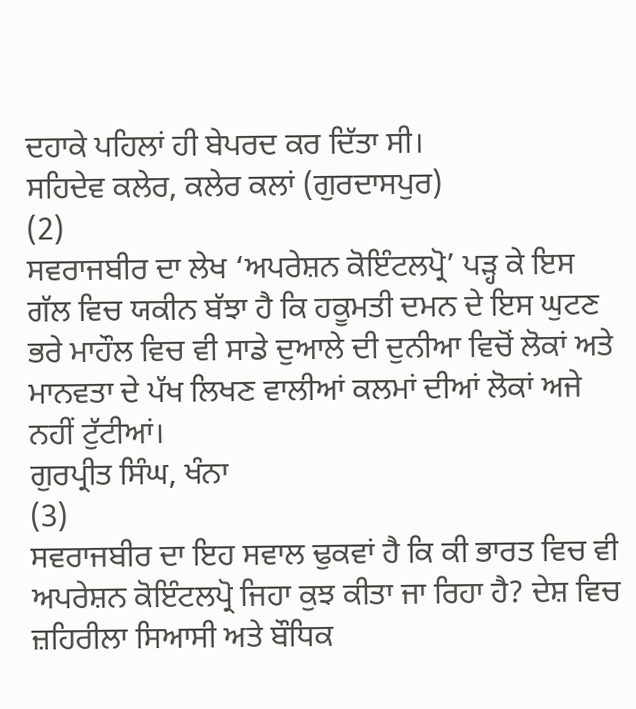ਦਹਾਕੇ ਪਹਿਲਾਂ ਹੀ ਬੇਪਰਦ ਕਰ ਦਿੱਤਾ ਸੀ।
ਸਹਿਦੇਵ ਕਲੇਰ, ਕਲੇਰ ਕਲਾਂ (ਗੁਰਦਾਸਪੁਰ)
(2)
ਸਵਰਾਜਬੀਰ ਦਾ ਲੇਖ ‘ਅਪਰੇਸ਼ਨ ਕੋਇੰਟਲਪ੍ਰੋ’ ਪੜ੍ਹ ਕੇ ਇਸ ਗੱਲ ਵਿਚ ਯਕੀਨ ਬੱਝਾ ਹੈ ਕਿ ਹਕੂਮਤੀ ਦਮਨ ਦੇ ਇਸ ਘੁਟਣ ਭਰੇ ਮਾਹੌਲ ਵਿਚ ਵੀ ਸਾਡੇ ਦੁਆਲੇ ਦੀ ਦੁਨੀਆ ਵਿਚੋਂ ਲੋਕਾਂ ਅਤੇ ਮਾਨਵਤਾ ਦੇ ਪੱਖ ਲਿਖਣ ਵਾਲੀਆਂ ਕਲਮਾਂ ਦੀਆਂ ਲੋਕਾਂ ਅਜੇ ਨਹੀਂ ਟੁੱਟੀਆਂ।
ਗੁਰਪ੍ਰੀਤ ਸਿੰਘ, ਖੰਨਾ
(3)
ਸਵਰਾਜਬੀਰ ਦਾ ਇਹ ਸਵਾਲ ਢੁਕਵਾਂ ਹੈ ਕਿ ਕੀ ਭਾਰਤ ਵਿਚ ਵੀ ਅਪਰੇਸ਼ਨ ਕੋਇੰਟਲਪ੍ਰੋ ਜਿਹਾ ਕੁਝ ਕੀਤਾ ਜਾ ਰਿਹਾ ਹੈ? ਦੇਸ਼ ਵਿਚ ਜ਼ਹਿਰੀਲਾ ਸਿਆਸੀ ਅਤੇ ਬੌਧਿਕ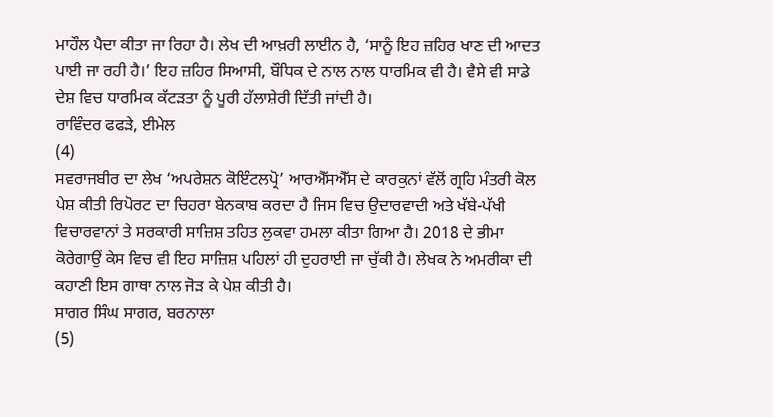ਮਾਹੌਲ ਪੈਦਾ ਕੀਤਾ ਜਾ ਰਿਹਾ ਹੈ। ਲੇਖ ਦੀ ਆਖ਼ਰੀ ਲਾਈਨ ਹੈ, ‘ਸਾਨੂੰ ਇਹ ਜ਼ਹਿਰ ਖਾਣ ਦੀ ਆਦਤ ਪਾਈ ਜਾ ਰਹੀ ਹੈ।’ ਇਹ ਜ਼ਹਿਰ ਸਿਆਸੀ, ਬੌਧਿਕ ਦੇ ਨਾਲ ਨਾਲ ਧਾਰਮਿਕ ਵੀ ਹੈ। ਵੈਸੇ ਵੀ ਸਾਡੇ ਦੇਸ਼ ਵਿਚ ਧਾਰਮਿਕ ਕੱਟੜਤਾ ਨੂੰ ਪੂਰੀ ਹੱਲਾਸ਼ੇਰੀ ਦਿੱਤੀ ਜਾਂਦੀ ਹੈ।
ਰਾਵਿੰਦਰ ਫਫੜੇ, ਈਮੇਲ
(4)
ਸਵਰਾਜਬੀਰ ਦਾ ਲੇਖ ‘ਅਪਰੇਸ਼ਨ ਕੋਇੰਟਲਪ੍ਰੋ’ ਆਰਐੱਸਐੱਸ ਦੇ ਕਾਰਕੁਨਾਂ ਵੱਲੋਂ ਗ੍ਰਹਿ ਮੰਤਰੀ ਕੋਲ ਪੇਸ਼ ਕੀਤੀ ਰਿਪੋਰਟ ਦਾ ਚਿਹਰਾ ਬੇਨਕਾਬ ਕਰਦਾ ਹੈ ਜਿਸ ਵਿਚ ਉਦਾਰਵਾਦੀ ਅਤੇ ਖੱਬੇ-ਪੱਖੀ ਵਿਚਾਰਵਾਨਾਂ ਤੇ ਸਰਕਾਰੀ ਸਾਜ਼ਿਸ਼ ਤਹਿਤ ਲੁਕਵਾ ਹਮਲਾ ਕੀਤਾ ਗਿਆ ਹੈ। 2018 ਦੇ ਭੀਮਾ ਕੋਰੇਗਾਉਂ ਕੇਸ ਵਿਚ ਵੀ ਇਹ ਸਾਜ਼ਿਸ਼ ਪਹਿਲਾਂ ਹੀ ਦੁਹਰਾਈ ਜਾ ਚੁੱਕੀ ਹੈ। ਲੇਖਕ ਨੇ ਅਮਰੀਕਾ ਦੀ ਕਹਾਣੀ ਇਸ ਗਾਥਾ ਨਾਲ ਜੋੜ ਕੇ ਪੇਸ਼ ਕੀਤੀ ਹੈ।
ਸਾਗਰ ਸਿੰਘ ਸਾਗਰ, ਬਰਨਾਲਾ
(5)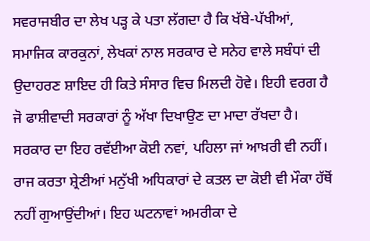ਸਵਰਾਜਬੀਰ ਦਾ ਲੇਖ ਪੜ੍ਹ ਕੇ ਪਤਾ ਲੱਗਦਾ ਹੈ ਕਿ ਖੱਬੇ-ਪੱਖੀਆਂ, ਸਮਾਜਿਕ ਕਾਰਕੁਨਾਂ, ਲੇਖਕਾਂ ਨਾਲ ਸਰਕਾਰ ਦੇ ਸਨੇਹ ਵਾਲੇ ਸਬੰਧਾਂ ਦੀ ਉਦਾਹਰਣ ਸ਼ਾਇਦ ਹੀ ਕਿਤੇ ਸੰਸਾਰ ਵਿਚ ਮਿਲਦੀ ਹੋਵੇ। ਇਹੀ ਵਰਗ ਹੈ ਜੋ ਫਾਸ਼ੀਵਾਦੀ ਸਰਕਾਰਾਂ ਨੂੰ ਅੱਖਾ ਦਿਖਾਉਣ ਦਾ ਮਾਦਾ ਰੱਖਦਾ ਹੈ। ਸਰਕਾਰ ਦਾ ਇਹ ਰਵੱਈਆ ਕੋਈ ਨਵਾਂ, ਪਹਿਲਾ ਜਾਂ ਆਖ਼ਰੀ ਵੀ ਨਹੀਂ। ਰਾਜ ਕਰਤਾ ਸ਼੍ਰੇਣੀਆਂ ਮਨੁੱਖੀ ਅਧਿਕਾਰਾਂ ਦੇ ਕਤਲ ਦਾ ਕੋਈ ਵੀ ਮੌਕਾ ਹੱਥੋਂ ਨਹੀਂ ਗੁਆਉਂਦੀਆਂ। ਇਹ ਘਟਨਾਵਾਂ ਅਮਰੀਕਾ ਦੇ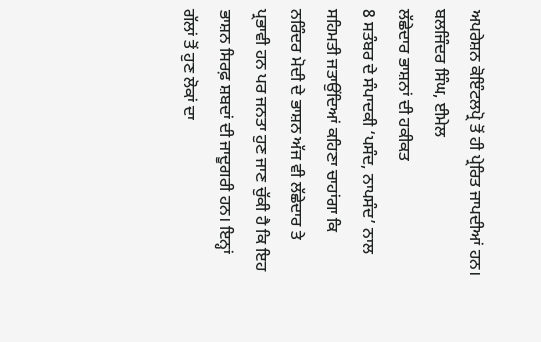ਅਪਰੇਸ਼ਨ ਕੋਇੰਟਲਪ੍ਰੋ ਤੋਂ ਹੀ ਪ੍ਰੇਰਿਤ ਜਾਪਦੀਆਂ ਹਨ।
ਬਲਜਿੰਦਰ ਸਿੰਘ, ਈਮੇਲ
ਲੱਛੇਦਾਰ ਭਾਸ਼ਨਾਂ ਦੀ ਹਕੀਕਤ
8 ਸਤੰਬਰ ਦੇ ਸੰਪਾਦਕੀ ‘ਪਸੰਦ, ਨਾਪਸੰਦ’ ਨਾਲ ਸਹਿਮਤੀ ਜਤਾਉਂਦਿਆਂ ਕਹਿਣਾ ਚਾਹਾਂਗਾ ਕਿ ਨਰਿੰਦਰ ਮੋਦੀ ਦੇ ਭਾਸ਼ਨ ਅੱਜ ਵੀ ਲੱਛੇਦਾਰ ਤੇ ਪ੍ਰਭਾਵੀ ਹਨ ਪਰ ਜਨਤਾ ਹੁਣ ਜਾਣ ਚੁੱਕੀ ਹੈ ਕਿ ਇਹ ਭਾਸ਼ਨ ਸਿਰਫ਼ ਸ਼ਬਦਾਂ ਦੀ ਜਾਦੂਗਰੀ ਹਨ। ਇਨ੍ਹਾਂ ਗੱਲਾਂ ਤੋਂ ਹੁਣ ਲੋਕਾਂ ਦਾ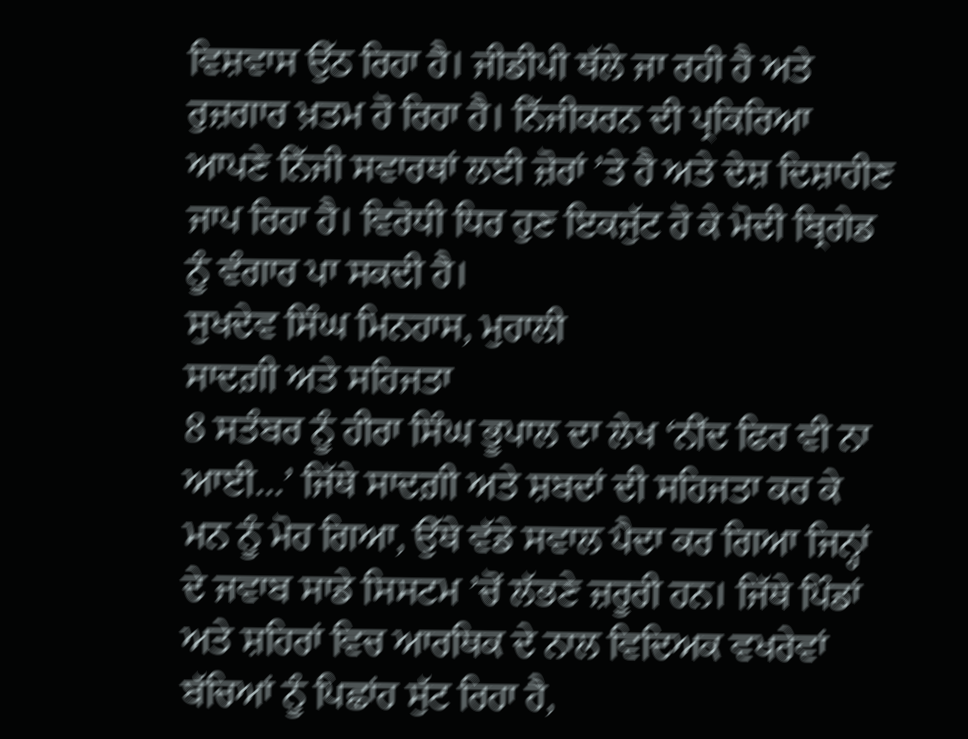ਵਿਸ਼ਵਾਸ ਉੱਠ ਰਿਹਾ ਹੈ। ਜੀਡੀਪੀ ਥੱਲੇ ਜਾ ਰਹੀ ਹੈ ਅਤੇ ਰੁਜ਼ਗਾਰ ਖ਼ਤਮ ਹੋ ਰਿਹਾ ਹੈ। ਨਿੱਜੀਕਰਨ ਦੀ ਪ੍ਰਕਿਰਿਆ ਆਪਣੇ ਨਿੱਜੀ ਸਵਾਰਥਾਂ ਲਈ ਜ਼ੋਰਾਂ ’ਤੇ ਹੈ ਅਤੇ ਦੇਸ਼ ਦਿਸ਼ਾਹੀਣ ਜਾਪ ਰਿਹਾ ਹੈ। ਵਿਰੋਧੀ ਧਿਰ ਹੁਣ ਇਕਜੁੱਟ ਹੋ ਕੇ ਮੋਦੀ ਬ੍ਰਿਗੇਡ ਨੂੰ ਵੰਗਾਰ ਪਾ ਸਕਦੀ ਹੈ।
ਸੁਖਦੇਵ ਸਿੰਘ ਮਿਨਹਾਸ, ਮੁਹਾਲੀ
ਸਾਦਗ਼ੀ ਅਤੇ ਸਹਿਜਤਾ
8 ਸਤੰਬਰ ਨੂੰ ਹੀਰਾ ਸਿੰਘ ਭੂਪਾਲ ਦਾ ਲੇਖ ‘ਨੀਂਦ ਫਿਰ ਵੀ ਨਾ ਆਈ…’ ਜਿੱਥੇ ਸਾਦਗ਼ੀ ਅਤੇ ਸ਼ਬਦਾਂ ਦੀ ਸਹਿਜਤਾ ਕਰ ਕੇ ਮਨ ਨੂੰ ਮੋਹ ਗਿਆ, ਉੱਥੇ ਵੱਡੇ ਸਵਾਲ ਪੈਦਾ ਕਰ ਗਿਆ ਜਿਨ੍ਹਾਂ ਦੇ ਜਵਾਬ ਸਾਡੇ ਸਿਸਟਮ ’ਚੋਂ ਲੱਭਣੇ ਜ਼ਰੂਰੀ ਹਨ। ਜਿੱਥੇ ਪਿੰਡਾਂ ਅਤੇ ਸ਼ਹਿਰਾਂ ਵਿਚ ਆਰਥਿਕ ਦੇ ਨਾਲ ਵਿਦਿਅਕ ਵਖਰੇਵਾਂ ਬੱਚਿਆਂ ਨੂੰ ਪਿਛਾਂਹ ਸੁੱਟ ਰਿਹਾ ਹੈ,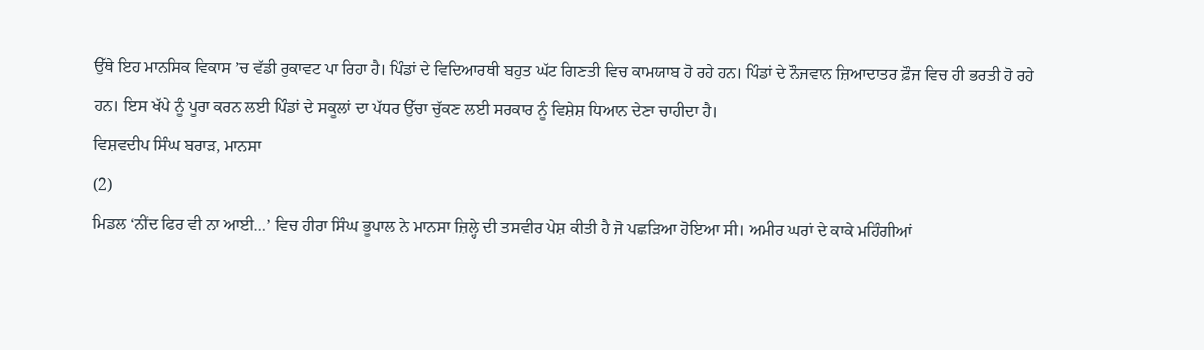ਉੱਥੇ ਇਹ ਮਾਨਸਿਕ ਵਿਕਾਸ ’ਚ ਵੱਡੀ ਰੁਕਾਵਟ ਪਾ ਰਿਹਾ ਹੈ। ਪਿੰਡਾਂ ਦੇ ਵਿਦਿਆਰਥੀ ਬਹੁਤ ਘੱਟ ਗਿਣਤੀ ਵਿਚ ਕਾਮਯਾਬ ਹੋ ਰਹੇ ਹਨ। ਪਿੰਡਾਂ ਦੇ ਨੌਜਵਾਨ ਜ਼ਿਆਦਾਤਰ ਫ਼ੌਜ ਵਿਚ ਹੀ ਭਰਤੀ ਹੋ ਰਹੇ ਹਨ। ਇਸ ਖੱਪੇ ਨੂੰ ਪੂਰਾ ਕਰਨ ਲਈ ਪਿੰਡਾਂ ਦੇ ਸਕੂਲਾਂ ਦਾ ਪੱਧਰ ਉੱਚਾ ਚੁੱਕਣ ਲਈ ਸਰਕਾਰ ਨੂੰ ਵਿਸ਼ੇਸ਼ ਧਿਆਨ ਦੇਣਾ ਚਾਹੀਦਾ ਹੈ।
ਵਿਸ਼ਵਦੀਪ ਸਿੰਘ ਬਰਾੜ, ਮਾਨਸਾ
(2)
ਮਿਡਲ ‘ਨੀਂਦ ਫਿਰ ਵੀ ਨਾ ਆਈ…’ ਵਿਚ ਹੀਰਾ ਸਿੰਘ ਭੂਪਾਲ ਨੇ ਮਾਨਸਾ ਜ਼ਿਲ੍ਹੇ ਦੀ ਤਸਵੀਰ ਪੇਸ਼ ਕੀਤੀ ਹੈ ਜੋ ਪਛੜਿਆ ਹੋਇਆ ਸੀ। ਅਮੀਰ ਘਰਾਂ ਦੇ ਕਾਕੇ ਮਹਿੰਗੀਆਂ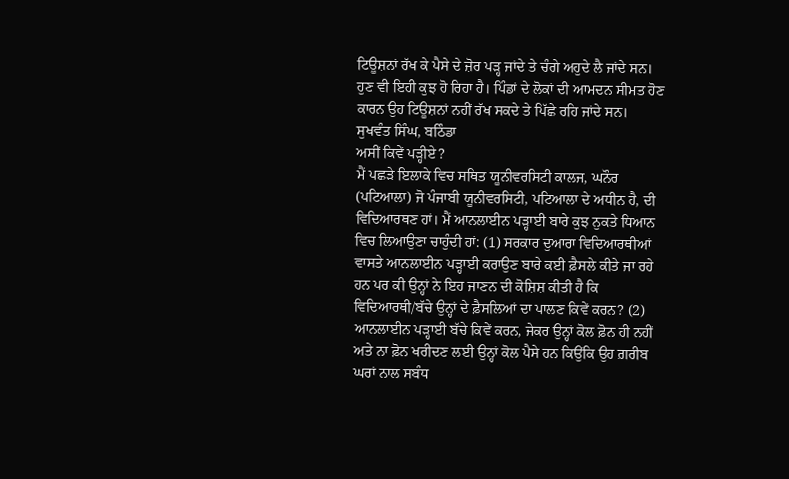ਟਿਊਸ਼ਨਾਂ ਰੱਖ ਕੇ ਪੈਸੇ ਦੇ ਜ਼ੋਰ ਪੜ੍ਹ ਜਾਂਦੇ ਤੇ ਚੰਗੇ ਅਹੁਦੇ ਲੈ ਜਾਂਦੇ ਸਨ। ਹੁਣ ਵੀ ਇਹੀ ਕੁਝ ਹੋ ਰਿਹਾ ਹੈ। ਪਿੰਡਾਂ ਦੇ ਲੋਕਾਂ ਦੀ ਆਮਦਨ ਸੀਮਤ ਹੋਣ ਕਾਰਨ ਉਹ ਟਿਊਸ਼ਨਾਂ ਨਹੀਂ ਰੱਖ ਸਕਦੇ ਤੇ ਪਿੱਛੇ ਰਹਿ ਜਾਂਦੇ ਸਨ।
ਸੁਖਵੰਤ ਸਿੰਘ, ਬਠਿੰਡਾ
ਅਸੀਂ ਕਿਵੇਂ ਪੜ੍ਹੀਏ?
ਮੈਂ ਪਛੜੇ ਇਲਾਕੇ ਵਿਚ ਸਥਿਤ ਯੂਨੀਵਰਸਿਟੀ ਕਾਲਜ, ਘਨੌਰ (ਪਟਿਆਲਾ) ਜੋ ਪੰਜਾਬੀ ਯੂਨੀਵਰਸਿਟੀ, ਪਟਿਆਲਾ ਦੇ ਅਧੀਨ ਹੈ, ਦੀ ਵਿਦਿਆਰਥਣ ਹਾਂ। ਮੈਂ ਆਨਲਾਈਨ ਪੜ੍ਹਾਈ ਬਾਰੇ ਕੁਝ ਨੁਕਤੇ ਧਿਆਨ ਵਿਚ ਲਿਆਉਣਾ ਚਾਹੁੰਦੀ ਹਾਂ: (1) ਸਰਕਾਰ ਦੁਆਰਾ ਵਿਦਿਆਰਥੀਆਂ ਵਾਸਤੇ ਆਨਲਾਈਨ ਪੜ੍ਹਾਈ ਕਰਾਉਣ ਬਾਰੇ ਕਈ ਫ਼ੈਸਲੇ ਕੀਤੇ ਜਾ ਰਹੇ ਹਨ ਪਰ ਕੀ ਉਨ੍ਹਾਂ ਨੇ ਇਹ ਜਾਣਨ ਦੀ ਕੋਸ਼ਿਸ਼ ਕੀਤੀ ਹੈ ਕਿ ਵਿਦਿਆਰਥੀ/ਬੱਚੇ ਉਨ੍ਹਾਂ ਦੇ ਫ਼ੈਸਲਿਆਂ ਦਾ ਪਾਲਣ ਕਿਵੇਂ ਕਰਨ? (2) ਆਨਲਾਈਨ ਪੜ੍ਹਾਈ ਬੱਚੇ ਕਿਵੇਂ ਕਰਨ, ਜੇਕਰ ਉਨ੍ਹਾਂ ਕੋਲ ਫ਼ੋਨ ਹੀ ਨਹੀਂ ਅਤੇ ਨਾ ਫ਼ੋਨ ਖਰੀਦਣ ਲਈ ਉਨ੍ਹਾਂ ਕੋਲ ਪੈਸੇ ਹਨ ਕਿਉਂਕਿ ਉਹ ਗ਼ਰੀਬ ਘਰਾਂ ਨਾਲ ਸਬੰਧ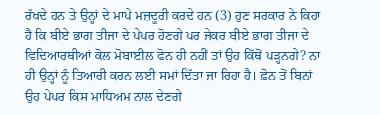ਰੱਖਦੇ ਹਨ ਤੇ ਉਨ੍ਹਾਂ ਦੇ ਮਾਪੇ ਮਜ਼ਦੂਰੀ ਕਰਦੇ ਹਨ (3) ਹੁਣ ਸਰਕਾਰ ਨੇ ਕਿਹਾ ਹੈ ਕਿ ਬੀਏ ਭਾਗ ਤੀਜਾ ਦੇ ਪੇਪਰ ਹੋਣਗੇ ਪਰ ਜੇਕਰ ਬੀਏ ਭਾਗ ਤੀਜਾ ਦੇ ਵਿਦਿਆਰਥੀਆਂ ਕੋਲ ਮੋਬਾਈਲ ਫੋਨ ਹੀ ਨਹੀਂ ਤਾਂ ਉਹ ਕਿੱਥੋਂ ਪੜ੍ਹਨਗੇ? ਨਾ ਹੀ ਉਨ੍ਹਾਂ ਨੂੰ ਤਿਆਰੀ ਕਰਨ ਲਈ ਸਮਾਂ ਦਿੱਤਾ ਜਾ ਰਿਹਾ ਹੈ। ਫ਼ੋਨ ਤੋਂ ਬਿਨਾਂ ਉਹ ਪੇਪਰ ਕਿਸ ਮਾਧਿਅਮ ਨਾਲ ਦੇਣਗੇ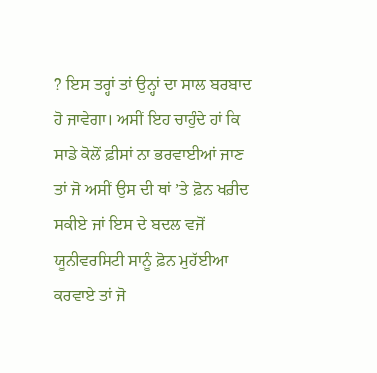? ਇਸ ਤਰ੍ਹਾਂ ਤਾਂ ਉਨ੍ਹਾਂ ਦਾ ਸਾਲ ਬਰਬਾਦ ਹੋ ਜਾਵੇਗਾ। ਅਸੀਂ ਇਹ ਚਾਹੁੰਦੇ ਹਾਂ ਕਿ ਸਾਡੇ ਕੋਲੋਂ ਫ਼ੀਸਾਂ ਨਾ ਭਰਵਾਈਆਂ ਜਾਣ ਤਾਂ ਜੋ ਅਸੀਂ ਉਸ ਦੀ ਥਾਂ ’ਤੇ ਫ਼ੋਨ ਖਰ਼ੀਦ ਸਕੀਏ ਜਾਂ ਇਸ ਦੇ ਬਦਲ ਵਜੋਂ ਯੂਨੀਵਰਸਿਟੀ ਸਾਨੂੰ ਫ਼ੋਨ ਮੁਹੱਈਆ ਕਰਵਾਏ ਤਾਂ ਜੋ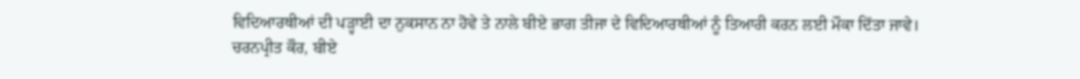ਵਿਦਿਆਰਥੀਆਂ ਦੀ ਪੜ੍ਹਾਈ ਦਾ ਨੁਕਸਾਨ ਨਾ ਹੋਵੇ ਤੇ ਨਾਲੇ ਬੀਏ ਭਾਗ ਤੀਜਾ ਦੇ ਵਿਦਿਆਰਥੀਆਂ ਨੂੰ ਤਿਆਰੀ ਕਰਨ ਲਈ ਮੌਕਾ ਦਿੱਤਾ ਜਾਵੇ।
ਚਰਨਪ੍ਰੀਤ ਕੌਰ, ਬੀਏ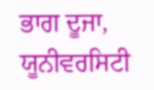ਭਾਗ ਦੂਜਾ, ਯੂਨੀਵਰਸਿਟੀ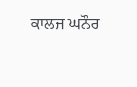ਕਾਲਜ ਘਨੌਰ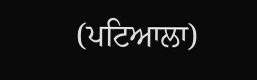(ਪਟਿਆਲਾ)